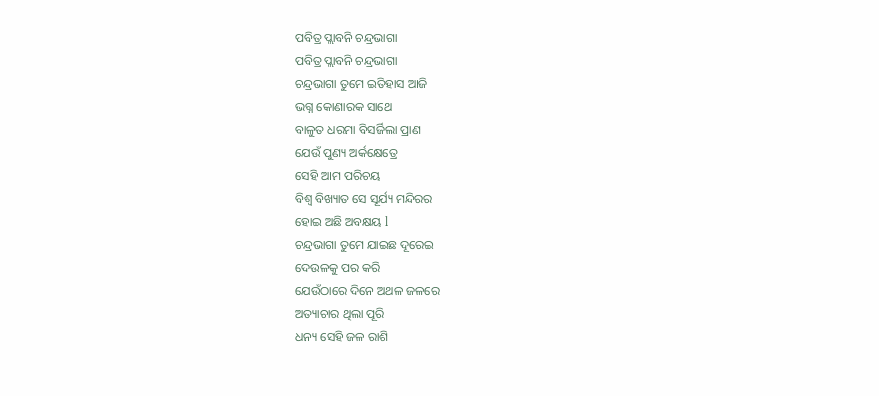ପବିତ୍ର ପ୍ଲାବନି ଚନ୍ଦ୍ରଭାଗା
ପବିତ୍ର ପ୍ଲାବନି ଚନ୍ଦ୍ରଭାଗା
ଚନ୍ଦ୍ରଭାଗା ତୁମେ ଇତିହାସ ଆଜି
ଭଗ୍ନ କୋଣାରକ ସାଥେ
ବାଳୁତ ଧରମା ବିସର୍ଜିଲା ପ୍ରାଣ
ଯେଉଁ ପୁଣ୍ୟ ଅର୍କକ୍ଷେତ୍ରେ
ସେହି ଆମ ପରିଚୟ
ବିଶ୍ୱ ବିଖ୍ୟାତ ସେ ସୂର୍ଯ୍ୟ ମନ୍ଦିରର
ହୋଇ ଅଛି ଅବକ୍ଷୟ l
ଚନ୍ଦ୍ରଭାଗା ତୁମେ ଯାଇଛ ଦୂରେଇ
ଦେଉଳକୁ ପର କରି
ଯେଉଁଠାରେ ଦିନେ ଅଥଳ ଜଳରେ
ଅତ୍ୟାଚାର ଥିଲା ପୂରି
ଧନ୍ୟ ସେହି ଜଳ ରାଶି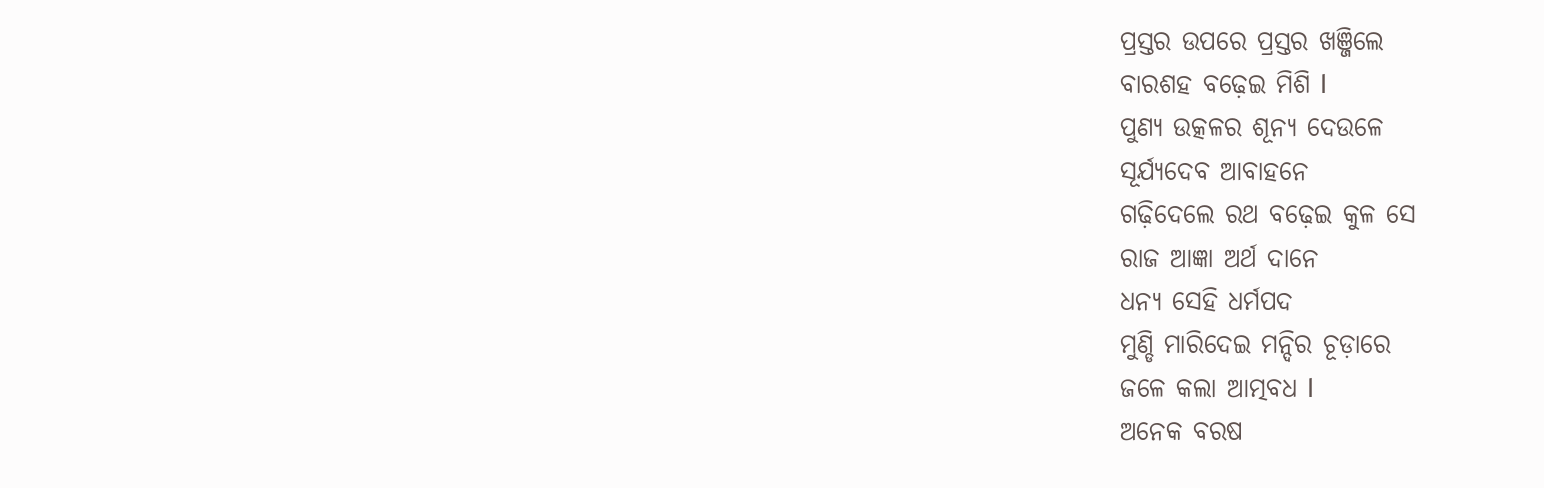ପ୍ରସ୍ତର ଉପରେ ପ୍ରସ୍ତର ଖଞ୍ଜିଲେ
ବାରଶହ ବଢ଼େଇ ମିଶି l
ପୁଣ୍ୟ ଉତ୍କଳର ଶୂନ୍ୟ ଦେଉଳେ
ସୂର୍ଯ୍ୟଦେବ ଆବାହନେ
ଗଢ଼ିଦେଲେ ରଥ ବଢ଼େଇ କୁଳ ସେ
ରାଜ ଆଜ୍ଞା ଅର୍ଥ ଦାନେ
ଧନ୍ୟ ସେହି ଧର୍ମପଦ
ମୁଣ୍ଡି ମାରିଦେଇ ମନ୍ଦିର ଚୂଡ଼ାରେ
ଜଳେ କଲା ଆତ୍ମବଧ l
ଅନେକ ବରଷ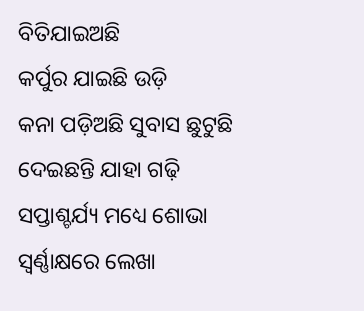ବିତିଯାଇଅଛି
କର୍ପୁର ଯାଇଛି ଉଡ଼ି
କନା ପଡ଼ିଅଛି ସୁବାସ ଛୁଟୁଛି
ଦେଇଛନ୍ତି ଯାହା ଗଢ଼ି
ସପ୍ତାଶ୍ଚର୍ଯ୍ୟ ମଧ୍ୟେ ଶୋଭା
ସ୍ବର୍ଣ୍ଣାକ୍ଷରେ ଲେଖା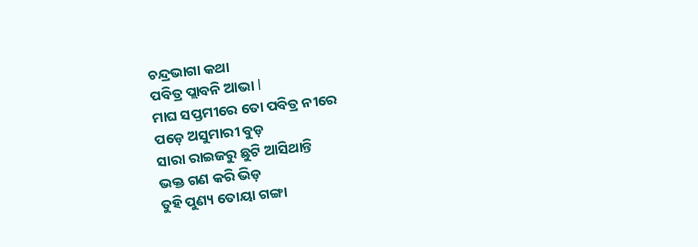ଚନ୍ଦ୍ରଭାଗା କଥା
ପବିତ୍ର ପ୍ଲାବନି ଆଭା l
ମାଘ ସପ୍ତମୀରେ ତୋ ପବିତ୍ର ନୀରେ
ପଡ଼େ ଅସୁମାରୀ ବୁଡ଼
ସାରା ରାଇଜରୁ ଛୁଟି ଆସିଥାନ୍ତି
ଭକ୍ତ ଗଣ କରି ଭିଡ଼
ତୁହି ପୁଣ୍ୟ ତୋୟା ଗଙ୍ଗା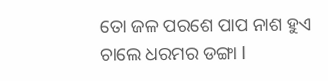ତୋ ଜଳ ପରଶେ ପାପ ନାଶ ହୁଏ
ଚାଲେ ଧରମର ଡଙ୍ଗା l